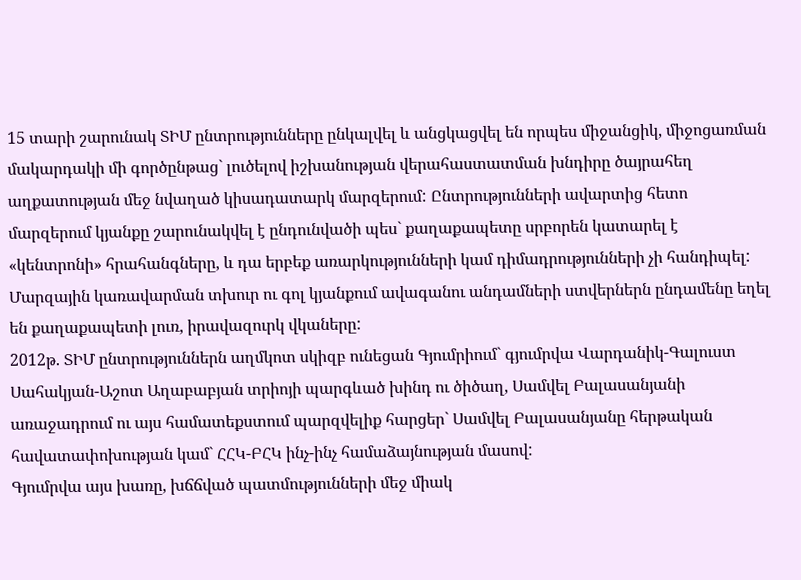15 տարի շարունակ ՏԻՄ ընտրությունները ընկալվել և անցկացվել են որպես միջանցիկ, միջոցառման մակարդակի մի գործընթաց` լուծելով իշխանության վերահաստատման խնդիրը ծայրահեղ աղքատության մեջ նվաղած կիսադատարկ մարզերում: Ընտրությունների ավարտից հետո մարզերում կյանքը շարունակվել է ընդունվածի պես` քաղաքապետը սրբորեն կատարել է «կենտրոնի» հրահանգները, և դա երբեք առարկությունների կամ դիմադրությունների չի հանդիպել: Մարզային կառավարման տխուր ու գոլ կյանքում ավագանու անդամների ստվերներն ընդամենը եղել են քաղաքապետի լուռ, իրավազուրկ վկաները:
2012թ. ՏԻՄ ընտրություններն աղմկոտ սկիզբ ունեցան Գյումրիում` գյումրվա Վարդանիկ-Գալուստ Սահակյան-Աշոտ Աղաբաբյան տրիոյի պարգևած խինդ ու ծիծաղ, Սամվել Բալասանյանի առաջադրում ու այս համատեքստում պարզվելիք հարցեր` Սամվել Բալասանյանը հերթական հավատափոխության կամ` ՀՀԿ-ԲՀԿ ինչ-ինչ համաձայնության մասով:
Գյումրվա այս խառը, խճճված պատմությունների մեջ միակ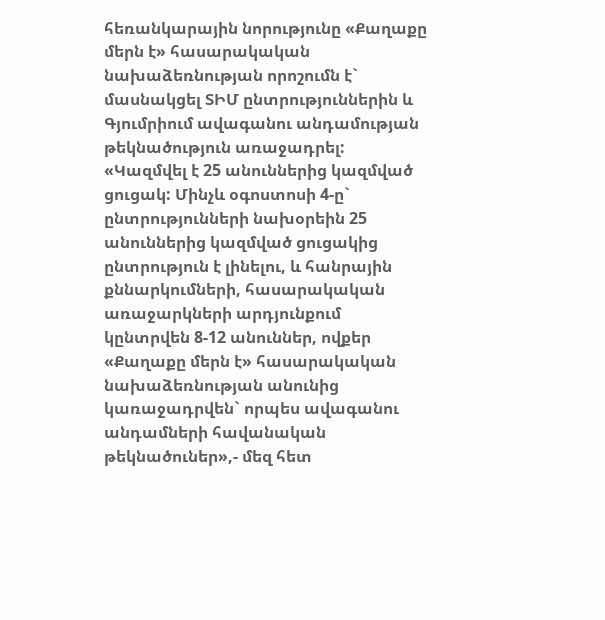հեռանկարային նորությունը «Քաղաքը մերն է» հասարակական նախաձեռնության որոշումն է` մասնակցել ՏԻՄ ընտրություններին և Գյումրիում ավագանու անդամության թեկնածություն առաջադրել: «Կազմվել է 25 անուններից կազմված ցուցակ: Մինչև օգոստոսի 4-ը` ընտրությունների նախօրեին 25 անուններից կազմված ցուցակից ընտրություն է լինելու, և հանրային քննարկումների, հասարակական առաջարկների արդյունքում կընտրվեն 8-12 անուններ, ովքեր «Քաղաքը մերն է» հասարակական նախաձեռնության անունից կառաջադրվեն` որպես ավագանու անդամների հավանական թեկնածուներ»,- մեզ հետ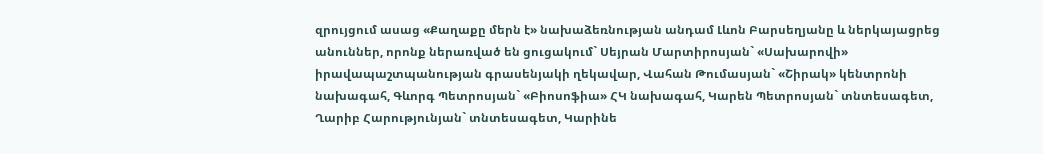զրույցում ասաց «Քաղաքը մերն է» նախաձեռնության անդամ Լևոն Բարսեղյանը և ներկայացրեց անուններ, որոնք ներառված են ցուցակում` Սեյրան Մարտիրոսյան` «Սախարովի» իրավապաշտպանության գրասենյակի ղեկավար, Վահան Թումասյան` «Շիրակ» կենտրոնի նախագահ, Գևորգ Պետրոսյան` «Բիոսոֆիա» ՀԿ նախագահ, Կարեն Պետրոսյան` տնտեսագետ, Ղարիբ Հարությունյան` տնտեսագետ, Կարինե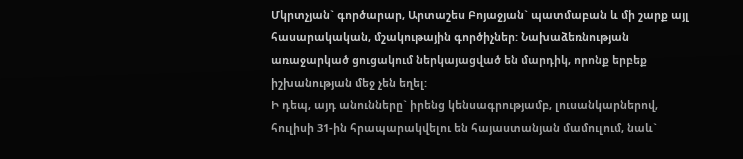Մկրտչյան` գործարար, Արտաշես Բոյաջյան` պատմաբան և մի շարք այլ հասարակական, մշակութային գործիչներ: Նախաձեռնության առաջարկած ցուցակում ներկայացված են մարդիկ, որոնք երբեք իշխանության մեջ չեն եղել:
Ի դեպ, այդ անունները` իրենց կենսագրությամբ, լուսանկարներով, հուլիսի 31-ին հրապարակվելու են հայաստանյան մամուլում, նաև`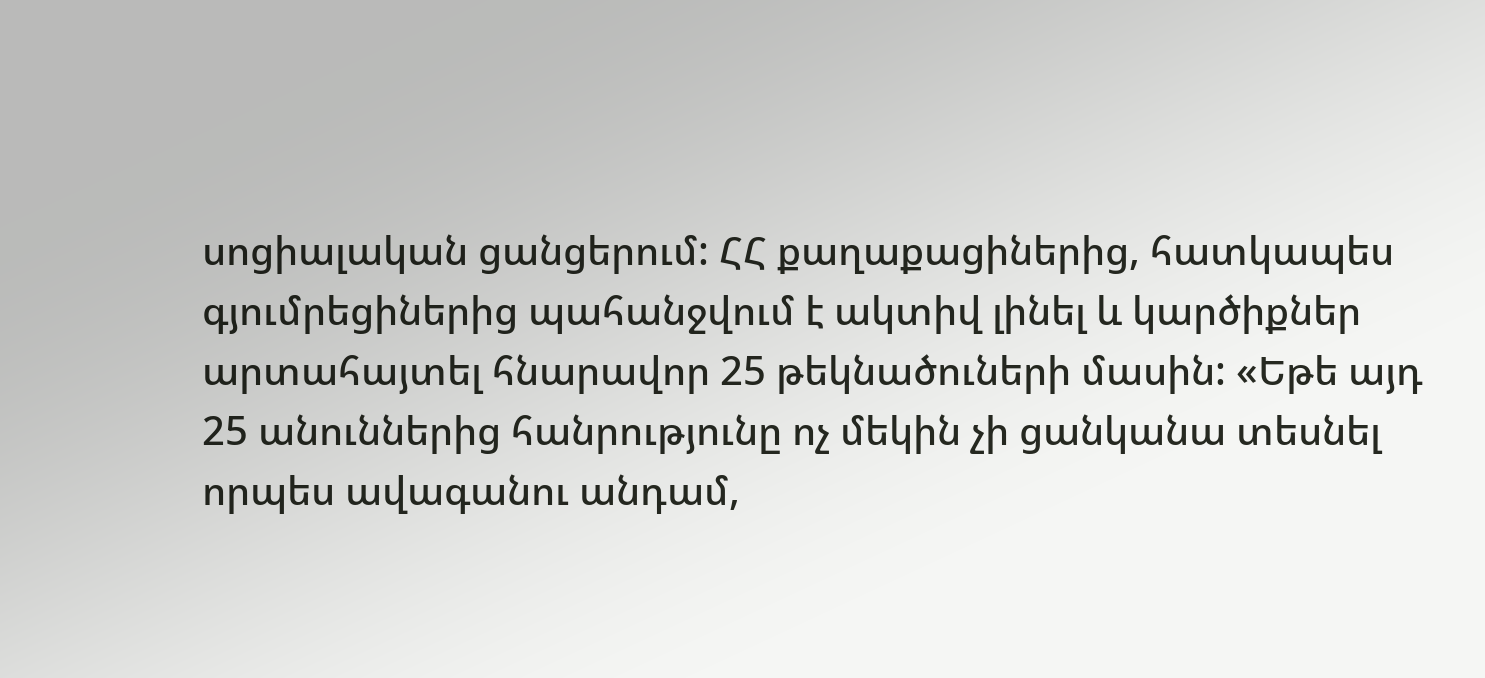սոցիալական ցանցերում: ՀՀ քաղաքացիներից, հատկապես գյումրեցիներից պահանջվում է ակտիվ լինել և կարծիքներ արտահայտել հնարավոր 25 թեկնածուների մասին: «Եթե այդ 25 անուններից հանրությունը ոչ մեկին չի ցանկանա տեսնել որպես ավագանու անդամ,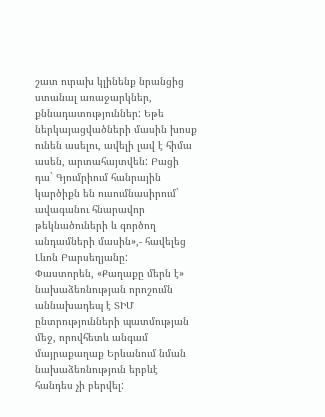շատ ուրախ կլինենք նրանցից ստանալ առաջարկներ, քննադատություններ: Եթե ներկայացվածների մասին խոսք ունեն ասելու, ավելի լավ է հիմա ասեն, արտահայտվեն: Բացի դա` Գյումրիում հանրային կարծիքն են ուսումնասիրում` ավագանու հնարավոր թեկնածուների և գործող անդամների մասին»,- հավելեց Լևոն Բարսեղյանը:
Փաստորեն, «Քաղաքը մերն է» նախաձեռնության որոշումն աննախադեպ է ՏԻՄ ընտրությունների պատմության մեջ, որովհետև անգամ մայրաքաղաք Երևանում նման նախաձեռնություն երբևէ հանդես չի բերվել: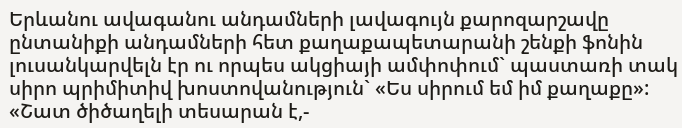Երևանու ավագանու անդամների լավագույն քարոզարշավը ընտանիքի անդամների հետ քաղաքապետարանի շենքի ֆոնին լուսանկարվելն էր ու որպես ակցիայի ամփոփում` պաստառի տակ սիրո պրիմիտիվ խոստովանություն` «Ես սիրում եմ իմ քաղաքը»: «Շատ ծիծաղելի տեսարան է,-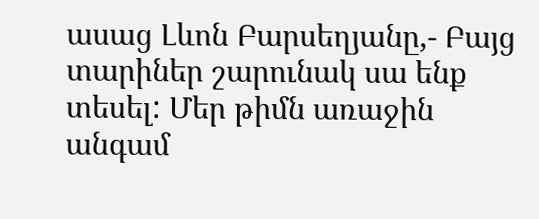ասաց Լևոն Բարսեղյանը,- Բայց տարիներ շարունակ սա ենք տեսել: Մեր թիմն առաջին անգամ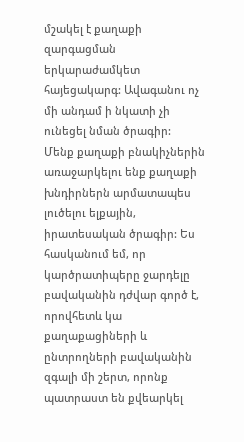մշակել է քաղաքի զարգացման երկարաժամկետ հայեցակարգ: Ավագանու ոչ մի անդամ ի նկատի չի ունեցել նման ծրագիր:
Մենք քաղաքի բնակիչներին առաջարկելու ենք քաղաքի խնդիրներն արմատապես լուծելու ելքային, իրատեսական ծրագիր: Ես հասկանում եմ, որ կարծրատիպերը ջարդելը բավականին դժվար գործ է, որովհետև կա քաղաքացիների և ընտրողների բավականին զգալի մի շերտ, որոնք պատրաստ են քվեարկել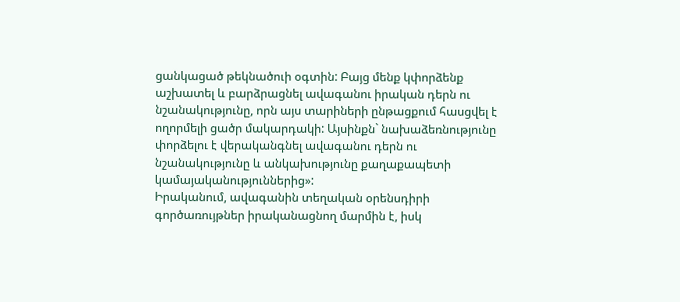ցանկացած թեկնածուի օգտին: Բայց մենք կփորձենք աշխատել և բարձրացնել ավագանու իրական դերն ու նշանակությունը, որն այս տարիների ընթացքում հասցվել է ողորմելի ցածր մակարդակի: Այսինքն` նախաձեռնությունը փորձելու է վերականգնել ավագանու դերն ու նշանակությունը և անկախությունը քաղաքապետի կամայականություններից»:
Իրականում, ավագանին տեղական օրենսդիրի գործառույթներ իրականացնող մարմին է, իսկ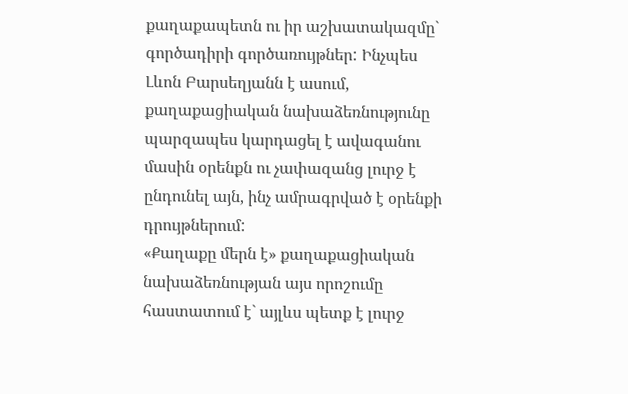քաղաքապետն ու իր աշխատակազմը` գործադիրի գործառույթներ: Ինչպես Լևոն Բարսեղյանն է ասում, քաղաքացիական նախաձեռնությունը պարզապես կարդացել է ավագանու մասին օրենքն ու չափազանց լուրջ է ընդունել այն, ինչ ամրագրված է օրենքի դրույթներում:
«Քաղաքը մերն է» քաղաքացիական նախաձեռնության այս որոշումը հաստատում է` այլևս պետք է լուրջ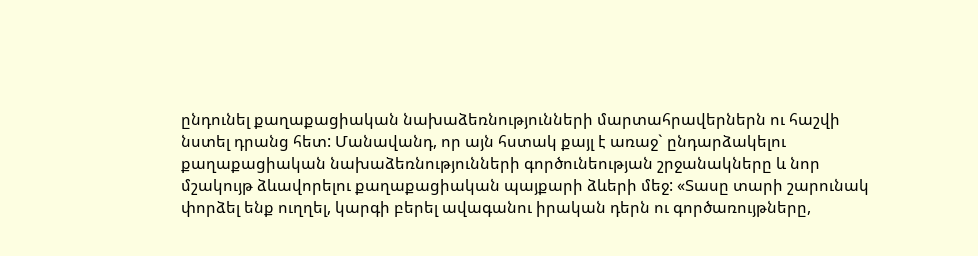ընդունել քաղաքացիական նախաձեռնությունների մարտահրավերներն ու հաշվի նստել դրանց հետ: Մանավանդ, որ այն հստակ քայլ է առաջ` ընդարձակելու քաղաքացիական նախաձեռնությունների գործունեության շրջանակները և նոր մշակույթ ձևավորելու քաղաքացիական պայքարի ձևերի մեջ: «Տասը տարի շարունակ փորձել ենք ուղղել, կարգի բերել ավագանու իրական դերն ու գործառույթները,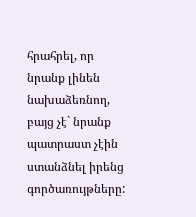հրահրել, որ նրանք լինեն նախաձեռնող, բայց չէ` նրանք պատրաստ չէին ստանձնել իրենց գործառույթները: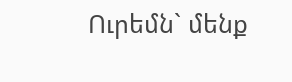Ուրեմն` մենք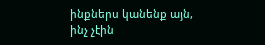ինքներս կանենք այն, ինչ չէին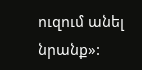ուզում անել նրանք»: